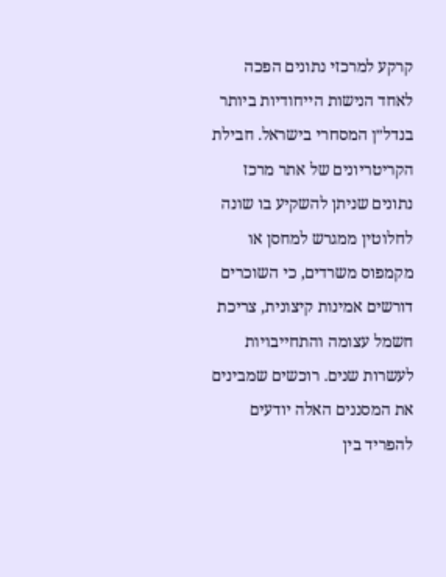קרקע למרכזי נתונים הפכה לאחד הנישות הייחודיות ביותר בנדל״ן המסחרי בישראל. חבילת הקריטריונים של אתר מרכז נתונים שניתן להשקיע בו שונה לחלוטין ממגרש למחסן או מקמפוס משרדים, כי השוכרים דורשים אמינות קיצונית, צריכת חשמל עצומה והתחייבויות לעשרות שנים. רוכשים שמבינים את המסננים האלה יודעים להפריד בין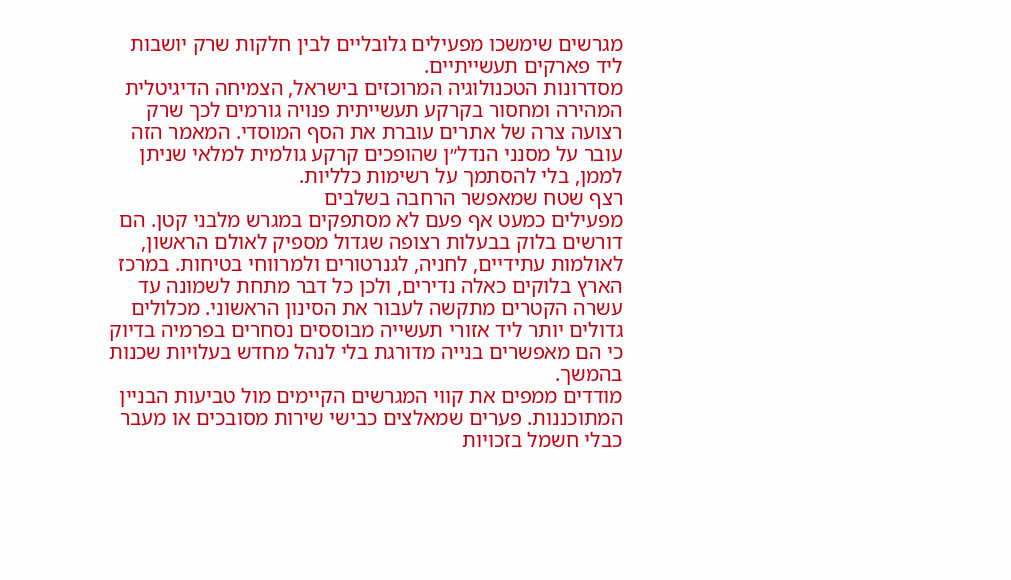מגרשים שימשכו מפעילים גלובליים לבין חלקות שרק יושבות ליד פארקים תעשייתיים.
מסדרונות הטכנולוגיה המרוכזים בישראל, הצמיחה הדיגיטלית המהירה ומחסור בקרקע תעשייתית פנויה גורמים לכך שרק רצועה צרה של אתרים עוברת את הסף המוסדי. המאמר הזה עובר על מסנני הנדל״ן שהופכים קרקע גולמית למלאי שניתן לממן, בלי להסתמך על רשימות כלליות.
רצף שטח שמאפשר הרחבה בשלבים
מפעילים כמעט אף פעם לא מסתפקים במגרש מלבני קטן. הם דורשים בלוק בבעלות רצופה שגדול מספיק לאולם הראשון, לאולמות עתידיים, לחניה, לגנרטורים ולמרווחי בטיחות. במרכז הארץ בלוקים כאלה נדירים, ולכן כל דבר מתחת לשמונה עד עשרה הקטרים מתקשה לעבור את הסינון הראשוני. מכלולים גדולים יותר ליד אזורי תעשייה מבוססים נסחרים בפרמיה בדיוק כי הם מאפשרים בנייה מדורגת בלי לנהל מחדש בעלויות שכנות בהמשך.
מודדים ממפים את קווי המגרשים הקיימים מול טביעות הבניין המתוכננות. פערים שמאלצים כבישי שירות מסובכים או מעבר כבלי חשמל בזכויות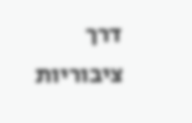דרך ציבוריות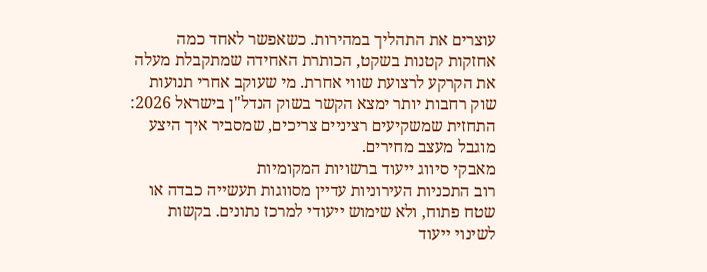עוצרים את התהליך במהירות. כשאפשר לאחד כמה אחזקות קטנות בשקט, הכותרת האחידה שמתקבלת מעלה את הקרקע לרצועת שווי אחרת. מי שעוקב אחרי תנועות שוק רחבות יותר ימצא הקשר בשוק הנדל"ן בישראל 2026: התחזית שמשקיעים רציניים צריכים, שמסביר איך היצע מוגבל מעצב מחירים.
מאבקי סיווג ייעוד ברשויות המקומיות
רוב התכניות העירוניות עדיין מסווגות תעשייה כבדה או שטח פתוח, ולא שימוש ייעודי למרכז נתונים. בקשות לשינוי ייעוד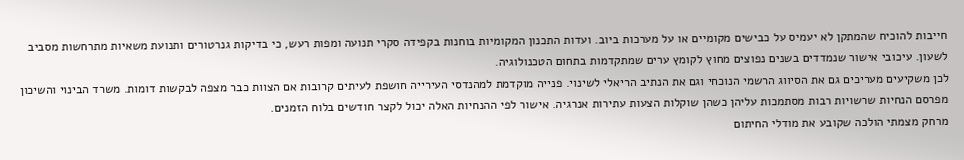חייבות להוכיח שהמתקן לא יעמיס על כבישים מקומיים או על מערכות ביוב. ועדות התכנון המקומיות בוחנות בקפידה סקרי תנועה ומפות רעש, כי בדיקות גנרטורים ותנועת משאיות מתרחשות מסביב לשעון. עיכובי אישור שנמדדים בשנים נפוצים מחוץ לקומץ ערים שמתקדמות בתחום הטכנולוגיה.
לכן משקיעים מעריכים גם את הסיווג הרשמי הנוכחי וגם את הנתיב הריאלי לשינוי. פנייה מוקדמת למהנדסי העירייה חושפת לעיתים קרובות אם הצוות כבר מצפה לבקשות דומות. משרד הבינוי והשיכון מפרסם הנחיות שרשויות רבות מסתמכות עליהן כשהן שוקלות הצעות עתירות אנרגיה. אישור לפי ההנחיות האלה יכול לקצר חודשים בלוח הזמנים.
מרחק מצמתי הולכה שקובע את מודלי החיתום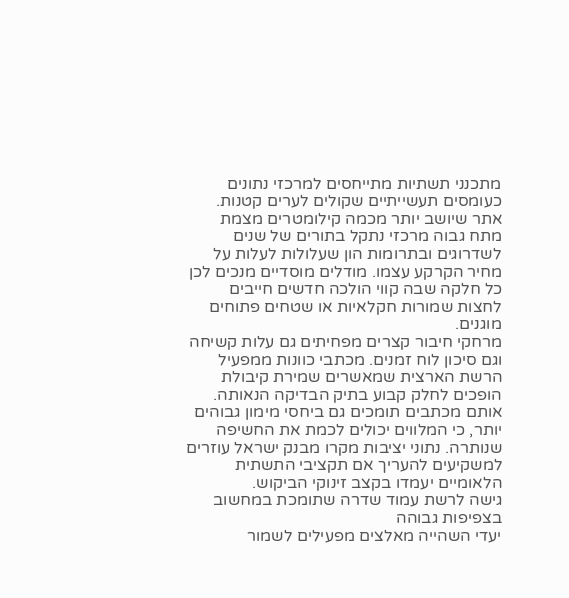מתכנני תשתיות מתייחסים למרכזי נתונים כעומסים תעשייתיים שקולים לערים קטנות. אתר שיושב יותר מכמה קילומטרים מצמת מתח גבוה מרכזי נתקל בתורים של שנים לשדרוגים ובתרומות הון שעלולות לעלות על מחיר הקרקע עצמו. מודלים מוסדיים מנכים לכן כל חלקה שבה קווי הולכה חדשים חייבים לחצות שמורות חקלאיות או שטחים פתוחים מוגנים.
מרחקי חיבור קצרים מפחיתים גם עלות קשיחה וגם סיכון לוח זמנים. מכתבי כוונות ממפעיל הרשת הארצית שמאשרים שמירת קיבולת הופכים לחלק קבוע בתיק הבדיקה הנאותה. אותם מכתבים תומכים גם ביחסי מימון גבוהים יותר, כי המלווים יכולים לכמת את החשיפה שנותרה. נתוני יציבות מקרו מבנק ישראל עוזרים למשקיעים להעריך אם תקציבי התשתית הלאומיים יעמדו בקצב זינוקי הביקוש.
גישה לרשת עמוד שדרה שתומכת במחשוב בצפיפות גבוהה
יעדי השהייה מאלצים מפעילים לשמור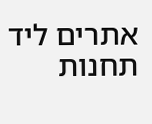אתרים ליד תחנות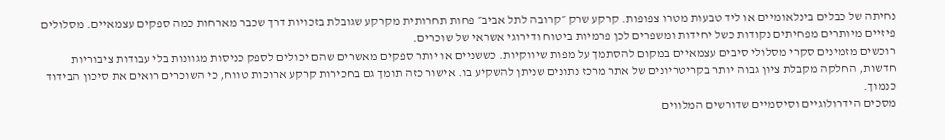נחיתה של כבלים בינלאומיים או ליד טבעות מטרו צפופות. קרקע שרק ״קרובה לתל אביב״ פחות תחרותית מקרקע שגובלת בזכויות דרך שכבר מארחות כמה ספקים עצמאיים. מסלולים פיזיים מיותרים מפחיתים נקודות כשל יחידות ומשפרים לכן פרמיות ביטוח ודירוגי אשראי של שוכרים.
רוכשים מזמינים סקרי מסלולי סיבים עצמאיים במקום להסתמך על מפות שיווקיות. כששניים או יותר ספקים מאשרים שהם יכולים לספק כניסות מגוונות בלי עבודות ציבוריות חדשות, החלקה מקבלת ציון גבוה יותר בקריטריונים של אתר מרכז נתונים שניתן להשקיע בו. אישור כזה תומך גם בחכירות קרקע ארוכות טווח, כי השוכרים רואים את סיכון הבידוד כנמוך.
מסכים הידרולוגיים וסיסמיים שדורשים המלווים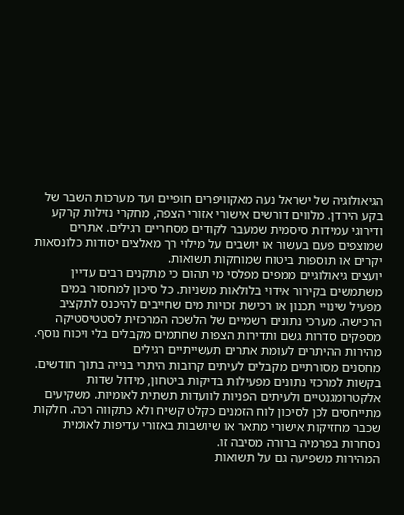הגיאולוגיה של ישראל נעה מאקוויפרים חופיים ועד מערכות השבר של בקע הירדן. מלווים דורשים אישורי אזורי הצפה, מחקרי נזילות קרקע ודירוגי עמידות סיסמית שמעבר לקודים מסחריים רגילים. אתרים שמוצפים פעם בעשור או יושבים על מילוי רך מאלצים יסודות כלונסאות יקרים או תוספות ביטוח שמוחקות תשואות.
יועצים גיאולוגיים ממפים מפלסי מי תהום כי מתקנים רבים עדיין משתמשים בקירור אידוי בלולאות משניות. כל סיכון למחסור במים מפעיל שינויי תכנון או רכישת זכויות מים שחייבים להיכנס לתקציב הרכישה. מערכי נתונים רשמיים של הלשכה המרכזית לסטטיסטיקה מספקים סדרות גשם ותדירות הצפות שחתמים מקבלים בלי ויכוח נוסף.
מהירות ההיתרים לעומת אתרים תעשייתיים רגילים
מחסנים מסורתיים מקבלים לעיתים קרובות היתרי בנייה בתוך חודשים. בקשות למרכזי נתונים מפעילות בדיקות ביטחון, מידול שדות אלקטרומגנטיים ולעיתים הפניות לוועדות תשתית לאומיות. משקיעים מתייחסים לכן לסיכון לוח הזמנים כקלט קשיח ולא כתקווה רכה. חלקות שכבר מחזיקות אישורי מתאר או שיושבות באזורי עדיפות לאומית נסחרות בפרמיה ברורה מסיבה זו.
המהירות משפיעה גם על תשואות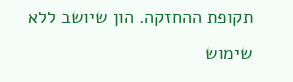תקופת ההחזקה. הון שיושב ללא שימוש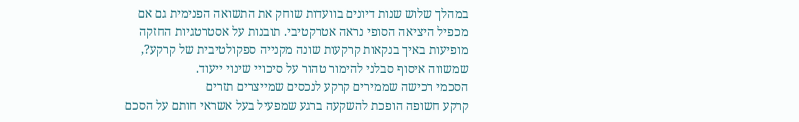במהלך שלוש שנות דיונים בוועדות שוחק את התשואה הפנימית גם אם מכפיל היציאה הסופי נראה אטרקטיבי. תובנות על אסטרטגיות החזקה מופיעות באיך בנקאות קרקעות שונה מקנייה ספקולטיבית של קרקע?, שמשווה איסוף סבלני להימור טהור על סיכויי שינוי ייעוד.
הסכמי רכישה שממירים קרקע לנכסים שמייצרים תזרים
קרקע חשופה הופכת להשקעה ברגע שמפעיל בעל אשראי חותם על הסכם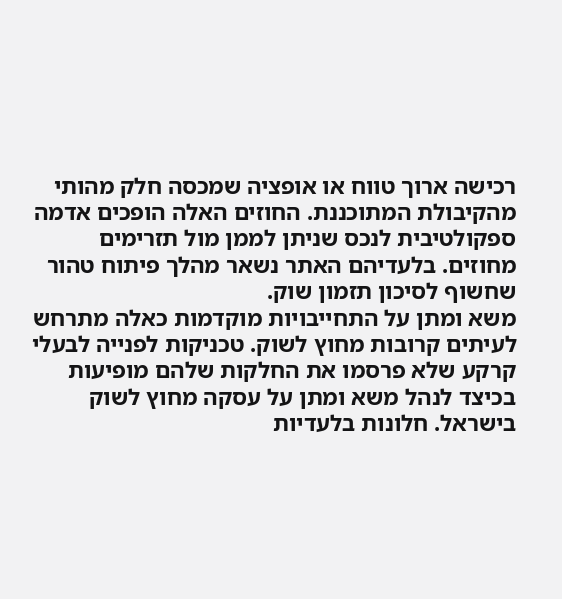רכישה ארוך טווח או אופציה שמכסה חלק מהותי מהקיבולת המתוכננת. החוזים האלה הופכים אדמה ספקולטיבית לנכס שניתן לממן מול תזרימים מחוזים. בלעדיהם האתר נשאר מהלך פיתוח טהור שחשוף לסיכון תזמון שוק.
משא ומתן על התחייבויות מוקדמות כאלה מתרחש לעיתים קרובות מחוץ לשוק. טכניקות לפנייה לבעלי קרקע שלא פרסמו את החלקות שלהם מופיעות בכיצד לנהל משא ומתן על עסקה מחוץ לשוק בישראל. חלונות בלעדיות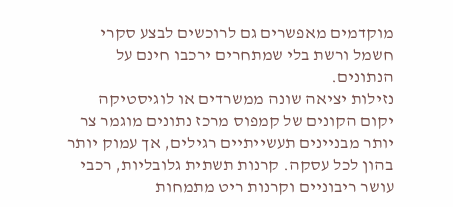מוקדמים מאפשרים גם לרוכשים לבצע סקרי חשמל ורשת בלי שמתחרים ירכבו חינם על הנתונים.
נזילות יציאה שונה ממשרדים או לוגיסטיקה
יקום הקונים של קמפוס מרכז נתונים מוגמר צר יותר מבניינים תעשייתיים רגילים, אך עמוק יותר בהון לכל עסקה. קרנות תשתית גלובליות, רכבי עושר ריבוניים וקרנות ריט מתמחות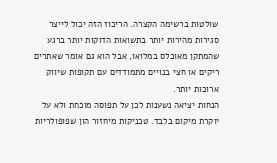שולטות ברשימה הקצרה. הריכוז הזה יכול לייצר סגירות מהירות יותר בתשואות הדוקות יותר ברגע שהמתקן מאוכלס במלואו, אבל הוא גם אומר שאתרים ריקים או חצי בנויים מתמודדים עם תקופות שיווק ארוכות יותר.
הנחות יציאה נשענות לכן על תפוסה מוכחת ולא על יוקרת מיקום בלבד. טכניקות מיחזור הון שפופולריות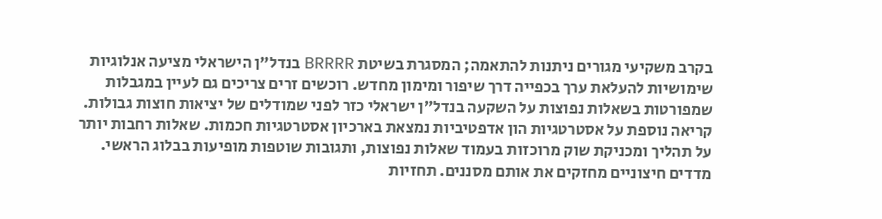בקרב משקיעי מגורים ניתנות להתאמה; המסגרת בשיטת BRRRR בנדל"ן הישראלי מציעה אנלוגיות שימושיות להעלאת ערך בכפייה דרך שיפור ומימון מחדש. רוכשים זרים צריכים גם לעיין במגבלות שמפורטות בשאלות נפוצות על השקעה בנדל״ן ישראלי כזר לפני שמודלים של יציאות חוצות גבולות.
קריאה נוספת על אסטרטגיות הון אדפטיביות נמצאת בארכיון אסטרטגיות חכמות. שאלות רחבות יותר על תהליך ומכניקת שוק מרוכזות בעמוד שאלות נפוצות, ותגובות שוטפות מופיעות בבלוג הראשי.
מדדים חיצוניים מחזקים את אותם מסננים. תחזיות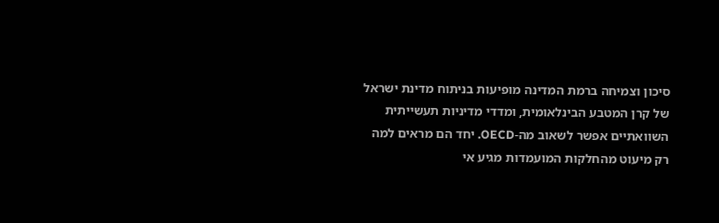סיכון וצמיחה ברמת המדינה מופיעות בניתוח מדינת ישראל של קרן המטבע הבינלאומית, ומדדי מדיניות תעשייתית השוואתיים אפשר לשאוב מה-OECD. יחד הם מראים למה רק מיעוט מהחלקות המועמדות מגיע אי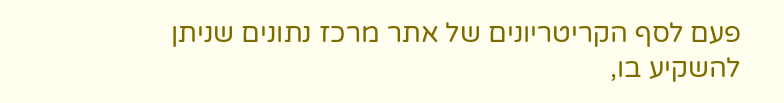פעם לסף הקריטריונים של אתר מרכז נתונים שניתן להשקיע בו,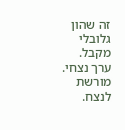זה שהון גלובלי מקבל.
ערך נצחי. מורשת לנצח.